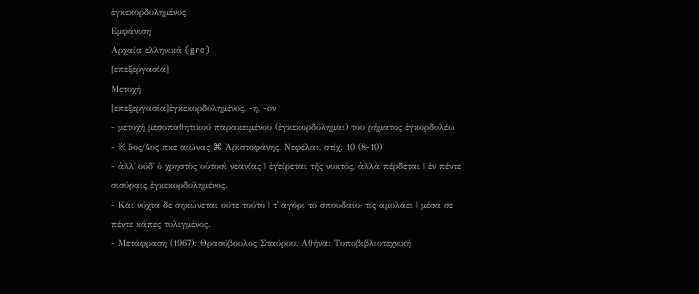ἐγκεκορδυλημένος
Εμφάνιση
Αρχαία ελληνικά (grc)
[επεξεργασία]
Μετοχή
[επεξεργασία]ἐγκεκορδυλημένος, -η, -ον
- μετοχή μεσοπαθητικού παρακειμένου (ἐγκεκορδύλημαι) του ρήματος ἐγκορδυλέω
- ※ 5ος/4ος πκε αιώνας ⌘ Ἀριστοφάνης, Νεφέλαι, στίχ. 10 (8-10)
- ἀλλ᾽ οὐδ᾽ ὁ χρηστὸς οὑτοσὶ νεανίας | ἐγείρεται τῆς νυκτός, ἀλλὰ πέρδεται | ἐν πέντε σισύραις ἐγκεκορδυλημένος.
- Και νύχτα δε σηκώνεται ούτε τούτο | τ᾽ αγόρι το σπουδαίο· τις αμολάει | μέσα σε πέντε κάπες τυλιγμένος.
- Μετάφραση (1967): Θρασύβουλος Σταύρου, Αθήνα: Τυποβιβλιοτεχνική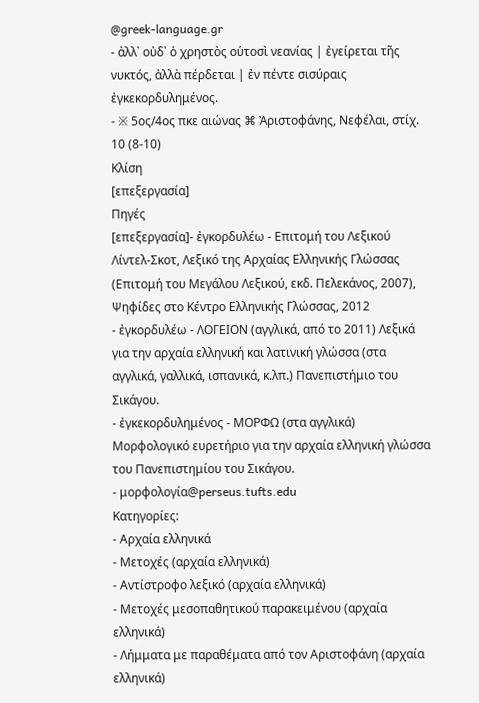@greek‑language.gr
- ἀλλ᾽ οὐδ᾽ ὁ χρηστὸς οὑτοσὶ νεανίας | ἐγείρεται τῆς νυκτός, ἀλλὰ πέρδεται | ἐν πέντε σισύραις ἐγκεκορδυλημένος.
- ※ 5ος/4ος πκε αιώνας ⌘ Ἀριστοφάνης, Νεφέλαι, στίχ. 10 (8-10)
Κλίση
[επεξεργασία]
Πηγές
[επεξεργασία]- ἐγκορδυλέω - Επιτομή του Λεξικού Λίντελ-Σκοτ, Λεξικό της Αρχαίας Ελληνικής Γλώσσας (Επιτομή του Μεγάλου Λεξικού, εκδ. Πελεκάνος, 2007), Ψηφίδες στο Κέντρο Ελληνικής Γλώσσας, 2012
- ἐγκορδυλέω - ΛΟΓΕΙΟΝ (αγγλικά, από το 2011) Λεξικά για την αρχαία ελληνική και λατινική γλώσσα (στα αγγλικά, γαλλικά, ισπανικά, κ.λπ.) Πανεπιστήμιο του Σικάγου.
- ἐγκεκορδυλημένος - ΜΟΡΦΩ (στα αγγλικά) Μορφολογικό ευρετήριο για την αρχαία ελληνική γλώσσα του Πανεπιστημίου του Σικάγου.
- μορφολογία@perseus.tufts.edu
Κατηγορίες:
- Αρχαία ελληνικά
- Μετοχές (αρχαία ελληνικά)
- Αντίστροφο λεξικό (αρχαία ελληνικά)
- Μετοχές μεσοπαθητικού παρακειμένου (αρχαία ελληνικά)
- Λήμματα με παραθέματα από τον Αριστοφάνη (αρχαία ελληνικά)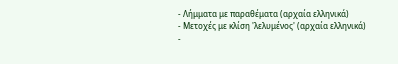- Λήμματα με παραθέματα (αρχαία ελληνικά)
- Μετοχές με κλίση 'λελυμένος' (αρχαία ελληνικά)
-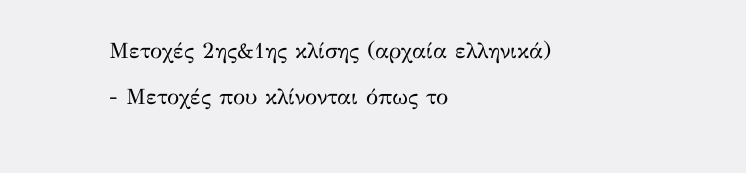Μετοχές 2ης&1ης κλίσης (αρχαία ελληνικά)
- Μετοχές που κλίνονται όπως το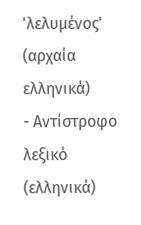'λελυμένος' (αρχαία ελληνικά)
- Αντίστροφο λεξικό (ελληνικά)